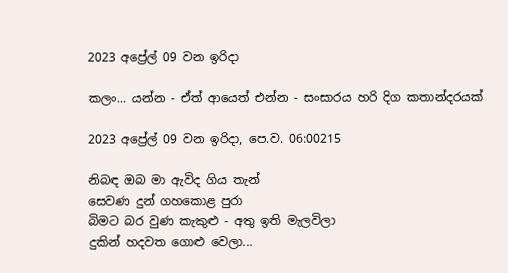2023 අප්‍රේල් 09 වන ඉරිදා

කලං... යන්න - ඒත් ආයෙත් එන්න - සංසාරය හරි දිග කතාන්දරයක්

2023 අප්‍රේල් 09 වන ඉරිදා, පෙ.ව. 06:00215

නිබඳ ඔබ මා ඇවිද ගිය තැන්
සෙවණ දුන් ගහකොළ පුරා
බිමට බර වුණ කැකුළු - අතු ඉති මැලවිලා
දුකින් හදවත ගොළු වෙලා...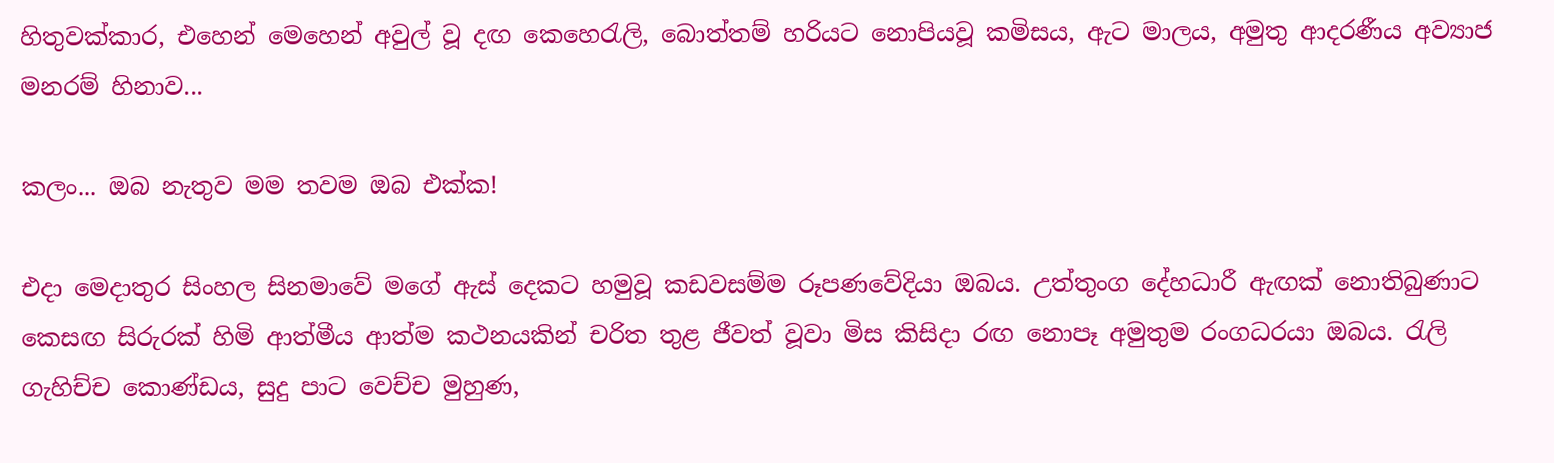හිතුවක්කාර, එහෙන් මෙහෙන් අවුල් වූ දඟ කෙහෙරැලි, බොත්තම් හරියට නොපියවූ කමිසය, ඇට මාලය, අමුතු ආදරණීය අව්‍යාජ මනරම් හිනාව...

කලං... ඔබ නැතුව මම තවම ඔබ එක්ක!

එදා මෙදාතුර සිංහල සිනමාවේ මගේ ඇස් දෙකට හමුවූ කඩවසම්ම රූපණවේදියා ඔබය. උත්තුංග දේහධාරී ඇඟක් නොතිබුණාට කෙසඟ සිරුරක් හිමි ආත්මීය ආත්ම කථනයකින් චරිත තුළ ජීවත් වූවා මිස කිසිදා රඟ නොපෑ අමුතුම රංගධරයා ඔබය. රැලි ගැහිච්ච කොණ්ඩය, සුදු පාට වෙච්ච මුහුණ,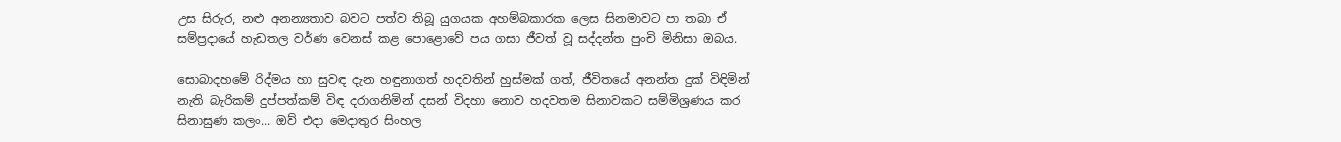උස සිරුර, නළු අනන්‍යතාව බවට පත්ව තිබූ යුගයක අහම්බකාරක ලෙස සිනමාවට පා තබා ඒ සම්ප්‍රදායේ හැඩතල වර්ණ වෙනස් කළ පොළොවේ පය ගසා ජීවත් වූ සද්දන්ත පුංචි මිනිසා ඔබය.

සොබාදහමේ රිද්මය හා සුවඳ දැන හඳුනාගත් හදවතින් හුස්මක් ගත්, ජීවිතයේ අනන්ත දුක් විඳිමින් නැති බැරිකම් දුප්පත්කම් විඳ දරාගනිමින් දසන් විදහා නොව හදවතම සිනාවකට සම්මිශ්‍රණය කර සිනාසුණ කලං... ඔව් එදා මෙදාතුර සිංහල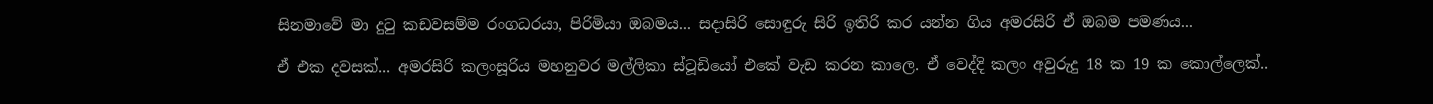සිනමාවේ මා දුටු කඩවසම්ම රංගධරයා, පිරිමියා ඔබමය... සදාසිරි සොඳුරු සිරි ඉතිරි කර යන්න ගිය අමරසිරි ඒ ඔබම පමණය...

ඒ එක දවසක්... අමරසිරි කලංසූරිය මහනුවර මල්ලිකා ස්ටූඩියෝ එකේ වැඩ කරන කාලෙ. ඒ වෙද්දි කලං අවුරුදු 18 ක 19 ක කොල්ලෙක්..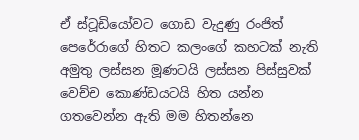ඒ ස්ටූඩියෝවට ගොඩ වැදුණු රංජිත් පෙරේරාගේ හිතට කලංගේ කහටක් නැති අමුතු ලස්සන මූණටයි ලස්සන පිස්සුවක් වෙච්ච කොණ්ඩයටයි හිත යන්න ගතවෙන්න ඇති මම හිතන්නෙ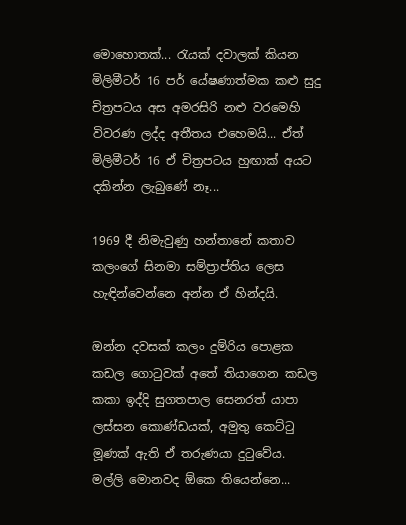මොහොතක්... රැයක් දවාලක් කියන මිලිමීටර් 16 පර් යේෂණාත්මක කළු සුදු චිත්‍රපටය අස අමරසිරි නළු වරමෙහි විවරණ ලද්ද අතීතය එහෙමයි... ඒත් මිලිමීටර් 16 ඒ චිත්‍රපටය හුඟාක් අයට දකින්න ලැබුණේ නෑ...

1969 දී නිමැවුණු හන්තානේ කතාව කලංගේ සිනමා සම්ප්‍රාප්තිය ලෙස හැඳින්වෙන්නෙ අන්න ඒ හින්දයි.

ඔන්න දවසක් කලං දුම්රිය පොළක කඩල ගොටුවක් අතේ තියාගෙන කඩල කකා ඉද්දි සුගතපාල සෙනරත් යාපා ලස්සන කොණ්ඩයක්, අමුතු කෙට්ටු මූණක් ඇති ඒ තරුණයා දුටුවේය.
මල්ලි මොනවද ඕකෙ තියෙන්නෙ...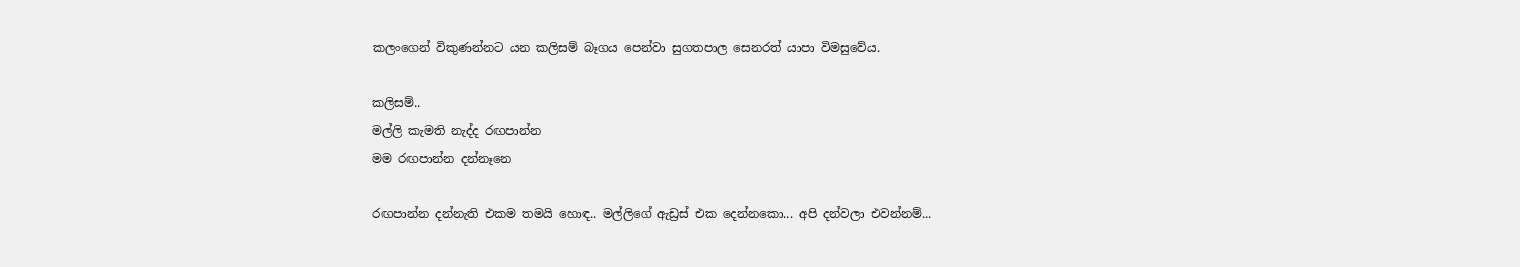කලංගෙන් විකුණන්නට යන කලිසම් බෑගය පෙන්වා සුගතපාල සෙනරත් යාපා විමසුවේය.

කලිසම්..
මල්ලි කැමති නැද්ද රඟපාන්න
මම රඟපාන්න දන්නෑනෙ

රඟපාන්න දන්නැති එකම තමයි හොඳ.. මල්ලිගේ ඇඩ්‍රස් එක දෙන්නකො... අපි දන්වලා එවන්නම්...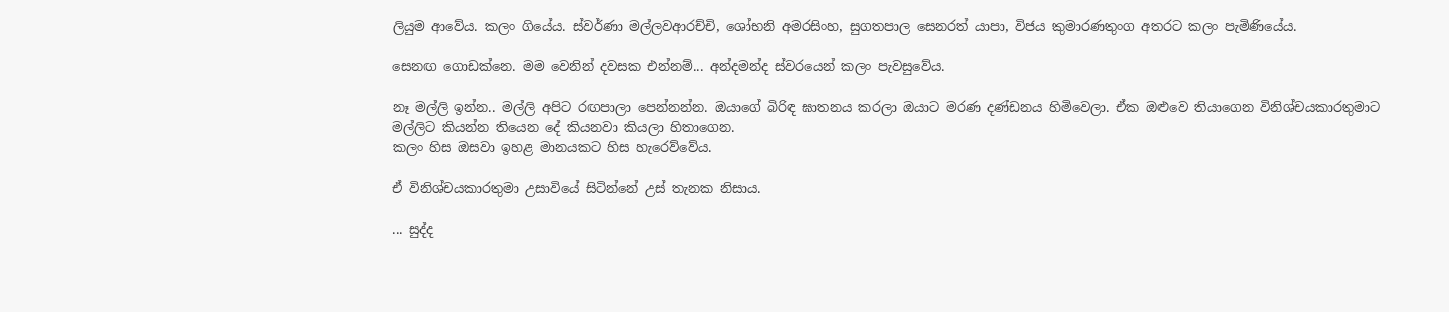ලියුම ආවේය. කලං ගියේය. ස්වර්ණා මල්ලවආරච්චි, ශෝභනි අමරසිංහ, සුගතපාල සෙනරත් යාපා, විජය කුමාරණතුංග අතරට කලං පැමිණියේය.

සෙනඟ ගොඩක්නෙ. මම වෙනින් දවසක එන්නම්... අන්දමන්ද ස්වරයෙන් කලං පැවසුවේය.

නෑ මල්ලි ඉන්න.. මල්ලි අපිට රඟපාලා පෙන්නන්න. ඔයාගේ බිරිඳ ඝාතනය කරලා ඔයාට මරණ දණ්ඩනය හිමිවෙලා. ඒක ඔළුවෙ තියාගෙන විනිශ්චයකාරතුමාට මල්ලිට කියන්න තියෙන දේ කියනවා කියලා හිතාගෙන.
කලං හිස ඔසවා ඉහළ මානයකට හිස හැරෙව්වේය.

ඒ විනිශ්චයකාරතුමා උසාවියේ සිටින්නේ උස් තැනක නිසාය.

... සුද්ද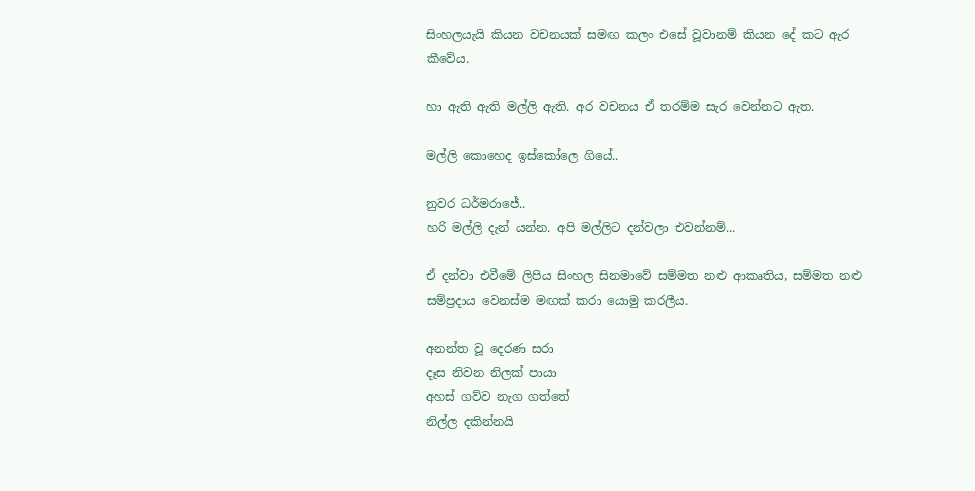සිංහලයැයි කියන වචනයක් සමඟ කලං එසේ වූවානම් කියන දේ කට ඇර කීවේය.

හා ඇති ඇති මල්ලි ඇති. අර වචනය ඒ තරම්ම සැර වෙන්නට ඇත.

මල්ලි කොහෙද ඉස්කෝලෙ ගියේ..

නුවර ධර්මරාජේ..
හරි මල්ලි දැන් යන්න. අපි මල්ලිට දන්වලා එවන්නම්...

ඒ දන්වා එවීමේ ලිපිය සිංහල සිනමාවේ සම්මත නළු ආකෘතිය, සම්මත නළු සම්ප්‍රදාය වෙනස්ම මඟක් කරා යොමු කරලීය.

අනන්ත වූ දෙරණ සරා
දෑස නිවන නිලක් පායා
අහස් ගව්ව නැග ගත්තේ
නිල්ල දකින්නයි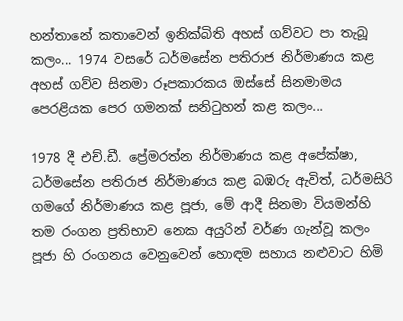හන්තානේ කතාවෙන් ඉනික්බිති අහස් ගව්වට පා තැබූ කලං... 1974 වසරේ ධර්මසේන පතිරාජ නිර්මාණය කළ අහස් ගව්ව සිනමා රූපකාරකය ඔස්සේ සිනමාමය පෙරළියක පෙර ගමනක් සනිටුහන් කළ කලං...

1978 දී එච්.ඩී. ප්‍රේමරත්න නිර්මාණය කළ අපේක්ෂා, ධර්මසේන පතිරාජ නිර්මාණය කළ බඹරු ඇවිත්, ධර්මසිරි ගමගේ නිර්මාණය කළ පූජා, මේ ආදී සිනමා වියමන්හි තම රංගන ප්‍රතිභාව නෙක අයුරින් වර්ණ ගැන්වූ කලං පූජා හි රංගනය වෙනුවෙන් හොඳම සහාය නළුවාට හිමි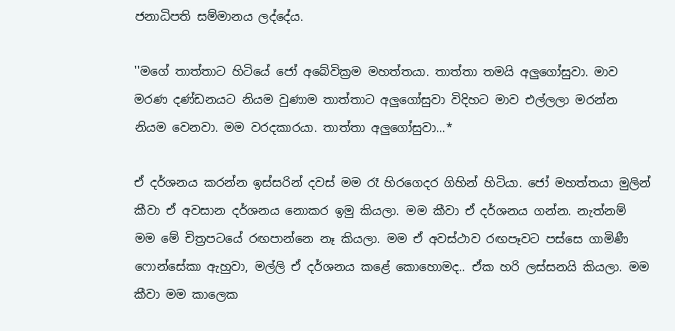ජනාධිපති සම්මානය ලද්දේය.

''මගේ තාත්තාට හිටියේ ජෝ අබේවික්‍රම මහත්තයා. තාත්තා තමයි අලුගෝසුවා. මාව මරණ දණ්ඩනයට නියම වුණාම තාත්තාට අලුගෝසුවා විදිහට මාව එල්ලලා මරන්න නියම වෙනවා. මම වරදකාරයා. තාත්තා අලුගෝසුවා...*

ඒ දර්ශනය කරන්න ඉස්සරින් දවස් මම රෑ හිරගෙදර ගිහින් හිටියා. ජෝ මහත්තයා මුලින් කීවා ඒ අවසාන දර්ශනය නොකර ඉමු කියලා. මම කීවා ඒ දර්ශනය ගන්න. නැත්නම් මම මේ චිත්‍රපටයේ රඟපාන්නෙ නෑ කියලා. මම ඒ අවස්ථාව රඟපෑවට පස්සෙ ගාමිණී ෆොන්සේකා ඇහුවා, මල්ලි ඒ දර්ශනය කළේ කොහොමද.. ඒක හරි ලස්සනයි කියලා. මම කීවා මම කාලෙක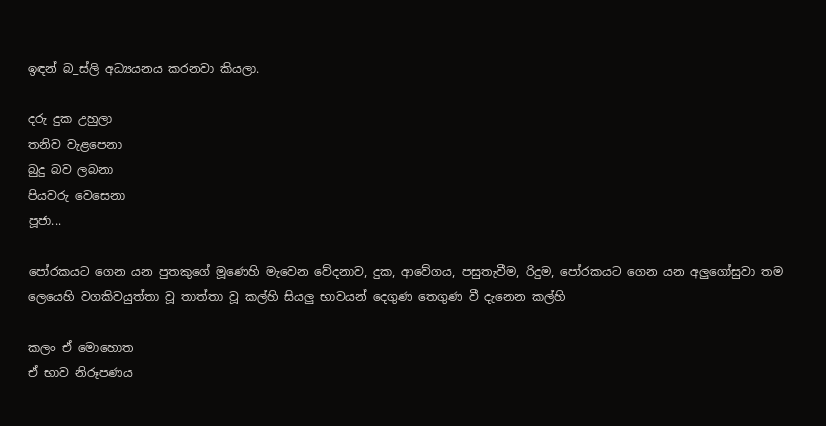ඉඳන් බ_ස්ලි අධ්‍යයනය කරනවා කියලා.

දරු දුක උහුලා
තනිව වැළපෙනා
බුදු බව ලබනා
පියවරු වෙසෙනා
පූජා...

පෝරකයට ගෙන යන පුතකුගේ මූණෙහි මැවෙන වේදනාව, දුක, ආවේගය, පසුතැවීම, රිදුම, පෝරකයට ගෙන යන අලුගෝසුවා තම ලෙයෙහි වගකිවයුත්තා වූ තාත්තා වූ කල්හි සියලු භාවයන් දෙගුණ තෙගුණ වී දැනෙන කල්හි

කලං ඒ මොහොත
ඒ භාව නිරූපණය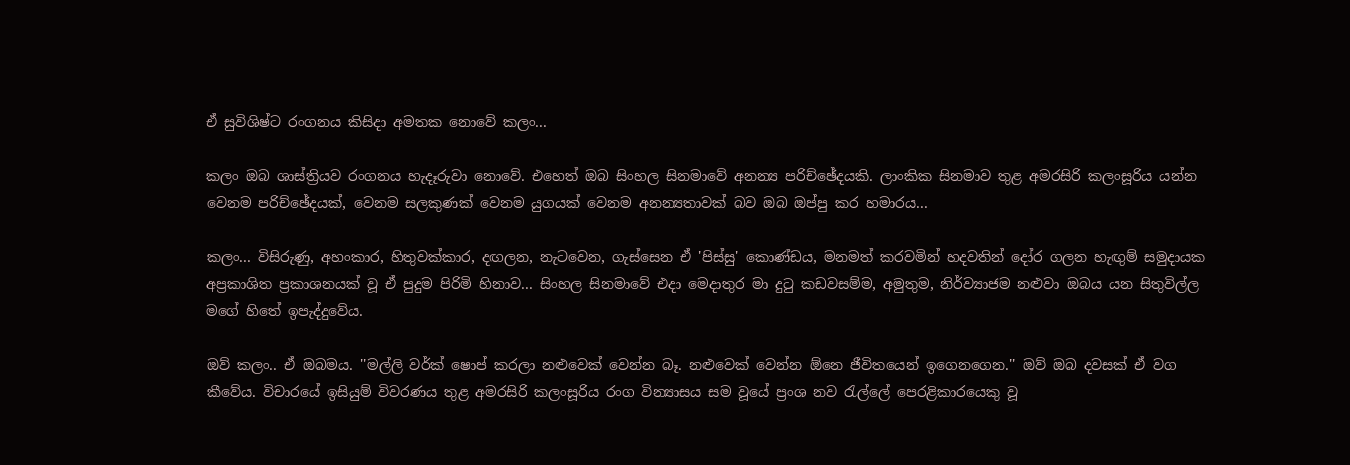ඒ සුවිශිෂ්ට රංගනය කිසිදා අමතක නොවේ කලං...

කලං ඔබ ශාස්ත්‍රියව රංගනය හැදෑරුවා නොවේ. එහෙත් ඔබ සිංහල සිනමාවේ අනන්‍ය පරිච්ඡේදයකි. ලාංකික සිනමාව තුළ අමරසිරි කලංසූරිය යන්න වෙනම පරිච්ඡේදයක්, වෙනම සලකුණක් වෙනම යුගයක් වෙනම අනන්‍යතාවක් බව ඔබ ඔප්පු කර හමාරය...

කලං... විසිරුණු, අහංකාර, හිතුවක්කාර, දඟලන, නැටවෙන, ගැස්සෙන ඒ 'පිස්සු' කොණ්ඩය, මනමත් කරවමින් හදවතින් දෝර ගලන හැඟුම් සමුදායක අප්‍රකාශිත ප්‍රකාශනයක් වූ ඒ පුදුම පිරිමි හිනාව... සිංහල සිනමාවේ එදා මෙදාතුර මා දුටු කඩවසම්ම, අමුතුම, නිර්ව්‍යාජම නළුවා ඔබය යන සිතුවිල්ල මගේ හිතේ ඉපැද්දුවේය.

ඔව් කලං.. ඒ ඔබමය. ''මල්ලි වර්ක් ෂොප් කරලා නළුවෙක් වෙන්න බෑ. නළුවෙක් වෙන්න ඕනෙ ජීවිතයෙන් ඉගෙනගෙන.'' ඔව් ඔබ දවසක් ඒ වග කීවේය. විචාරයේ ඉසියුම් විවරණය තුළ අමරසිරි කලංසූරිය රංග වින්‍යාසය සම වූයේ ප්‍රංශ නව රැල්ලේ පෙරළිකාරයෙකු වූ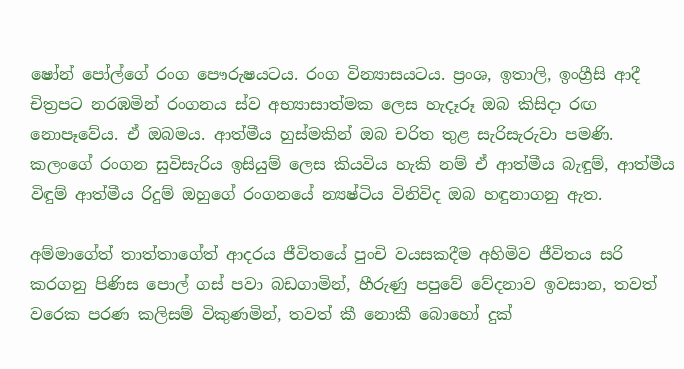ෂෝන් පෝල්ගේ රංග පෞරුෂයටය. රංග වින්‍යාසයටය. ප්‍රංශ, ඉතාලි, ඉංග්‍රීසි ආදී චිත්‍රපට නරඹමින් රංගනය ස්ව අභ්‍යාසාත්මක ලෙස හැදෑරූ ඔබ කිසිදා රඟ නොපෑවේය. ඒ ඔබමය. ආත්මීය හුස්මකින් ඔබ චරිත තුළ සැරිසැරුවා පමණි. කලංගේ රංගන සුවිසැරිය ඉසියුම් ලෙස කියවිය හැකි නම් ඒ ආත්මීය බැඳුම්, ආත්මීය විඳුම් ආත්මීය රිදුම් ඔහුගේ රංගනයේ න්‍යෂ්ටිය විනිවිද ඔබ හඳුනාගනු ඇත.

අම්මාගේත් තාත්තාගේත් ආදරය ජීවිතයේ පුංචි වයසකදීම අහිමිව ජීවිතය සරි කරගනු පිණිස පොල් ගස් පවා බඩගාමින්, හීරුණු පපුවේ වේදනාව ඉවසාන, තවත් වරෙක පරණ කලිසම් විකුණමින්, තවත් කී නොකී බොහෝ දුක්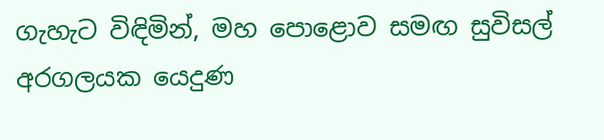ගැහැට විඳිමින්, මහ පොළොව සමඟ සුවිසල් අරගලයක යෙදුණ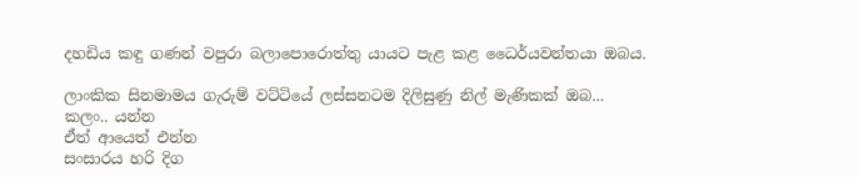දහඩිය කඳු ගණන් වපුරා බලාපොරොත්තු යායට පැළ කළ ධෛර්යවන්තයා ඔබය.

ලාංකික සිනමාමය ගැරුම් වට්ටියේ ලස්සනටම දිලිසුණු නිල් මැණිකක් ඔබ...
කලං.. යන්න
ඒත් ආයෙත් එන්න
සංසාරය හරි දිග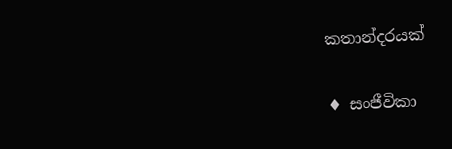කතාන්දරයක්

♦ සංජීවිකා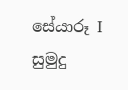සේයාරූ I සුමුදු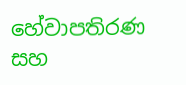හේවාපතිරණ සහ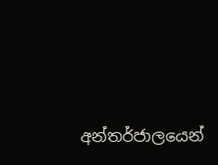අන්තර්ජාලයෙන්